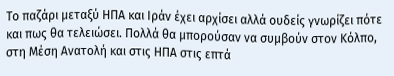Το παζάρι μεταξύ ΗΠΑ και Ιράν έχει αρχίσει αλλά ουδείς γνωρίζει πότε και πως θα τελειώσει. Πολλά θα μπορούσαν να συμβούν στον Κόλπο, στη Μέση Ανατολή και στις ΗΠΑ στις επτά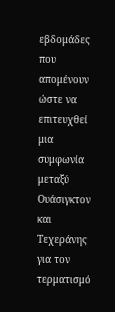εβδομάδες που απομένουν ώστε να επιτευχθεί μια συμφωνία μεταξύ Ουάσιγκτον και Τεχεράνης για τον τερματισμό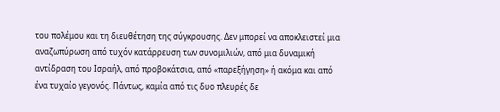του πολέμου και τη διευθέτηση της σύγκρουσης. Δεν μπορεί να αποκλειστεί μια αναζωπύρωση από τυχόν κατάρρευση των συνομιλιών, από μια δυναμική αντίδραση του Ισραήλ, από προβοκάτσια, από «παρεξήγηση» ή ακόμα και από ένα τυχαίο γεγονός. Πάντως, καμία από τις δυο πλευρές δε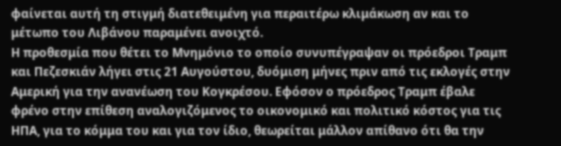φαίνεται αυτή τη στιγμή διατεθειμένη για περαιτέρω κλιμάκωση αν και το μέτωπο του Λιβάνου παραμένει ανοιχτό.
Η προθεσμία που θέτει το Μνημόνιο το οποίο συνυπέγραψαν οι πρόεδροι Τραμπ και Πεζεσκιάν λήγει στις 21 Αυγούστου, δυόμιση μήνες πριν από τις εκλογές στην Αμερική για την ανανέωση του Κογκρέσου. Εφόσον ο πρόεδρος Τραμπ έβαλε φρένο στην επίθεση αναλογιζόμενος το οικονομικό και πολιτικό κόστος για τις ΗΠΑ, για το κόμμα του και για τον ίδιο, θεωρείται μάλλον απίθανο ότι θα την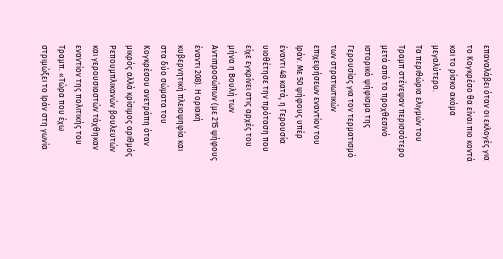επαναλάβει όταν οι εκλογές για το Κογκρέσο θα είναι πιο κοντά και το ρίσκο ακόμα μεγαλύτερο.
Τα περιθώρια ελιγμών του Τραμπ στένεψαν περισσότερο μετά από το προχθεσινό ιστορικό ψήφισμα της Γερουσίας για τον τερματισμό των στρατιωτικών επιχειρήσεων εναντίον του Ιράν. Με 50 ψήφους υπέρ έναντι 48 κατά, η Γερουσία υιοθέτησε την πρόταση που είχε εγκρίνει στις αρχές του μήνα η Βουλή των Αντιπροσώπων (με 215 ψήφους έναντι 208). Η οριακή κυβερνητική πλειοψηφία και στα δύο σώματα του Κογκρέσου ανετράπη όταν μικρός αλλά κρίσιμος αριθμός Ρεπουμπλικανών βουλευτών και γερουσιαστών τάχθηκαν εναντίον της πολιτικής του Τραμπ. «Τώρα που έχω στριμώξει το Ιράν στη γωνία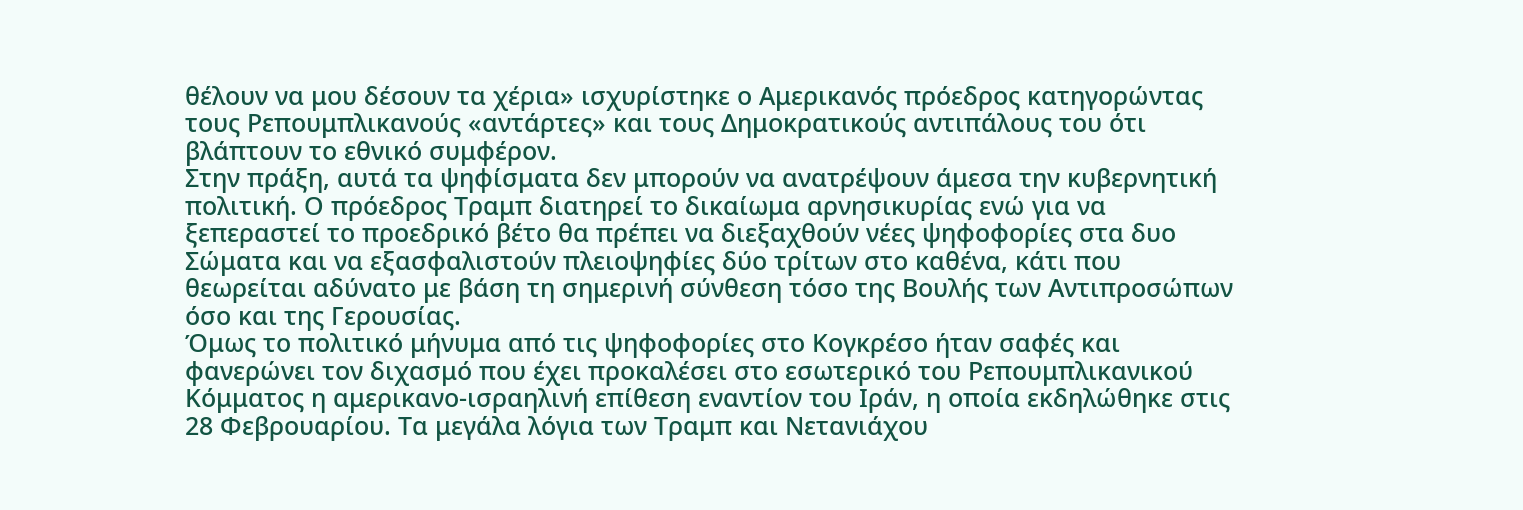θέλουν να μου δέσουν τα χέρια» ισχυρίστηκε ο Αμερικανός πρόεδρος κατηγορώντας τους Ρεπουμπλικανούς «αντάρτες» και τους Δημοκρατικούς αντιπάλους του ότι βλάπτουν το εθνικό συμφέρον.
Στην πράξη, αυτά τα ψηφίσματα δεν μπορούν να ανατρέψουν άμεσα την κυβερνητική πολιτική. Ο πρόεδρος Τραμπ διατηρεί το δικαίωμα αρνησικυρίας ενώ για να ξεπεραστεί το προεδρικό βέτο θα πρέπει να διεξαχθούν νέες ψηφοφορίες στα δυο Σώματα και να εξασφαλιστούν πλειοψηφίες δύο τρίτων στο καθένα, κάτι που θεωρείται αδύνατο με βάση τη σημερινή σύνθεση τόσο της Βουλής των Αντιπροσώπων όσο και της Γερουσίας.
Όμως το πολιτικό μήνυμα από τις ψηφοφορίες στο Κογκρέσο ήταν σαφές και φανερώνει τον διχασμό που έχει προκαλέσει στο εσωτερικό του Ρεπουμπλικανικού Κόμματος η αμερικανο-ισραηλινή επίθεση εναντίον του Ιράν, η οποία εκδηλώθηκε στις 28 Φεβρουαρίου. Τα μεγάλα λόγια των Τραμπ και Νετανιάχου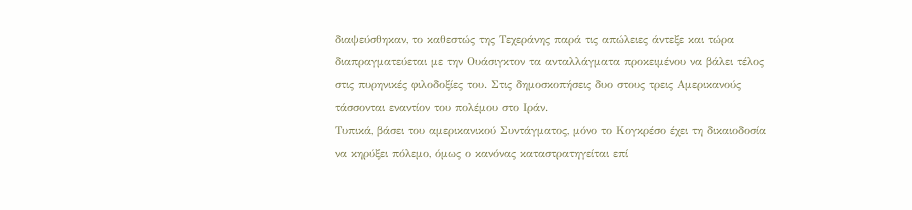διαψεύσθηκαν, το καθεστώς της Τεχεράνης παρά τις απώλειες άντεξε και τώρα διαπραγματεύεται με την Ουάσιγκτον τα ανταλλάγματα προκειμένου να βάλει τέλος στις πυρηνικές φιλοδοξίες του. Στις δημοσκοπήσεις δυο στους τρεις Αμερικανούς τάσσονται εναντίον του πολέμου στο Ιράν.
Τυπικά, βάσει του αμερικανικού Συντάγματος, μόνο το Κογκρέσο έχει τη δικαιοδοσία να κηρύξει πόλεμο, όμως ο κανόνας καταστρατηγείται επί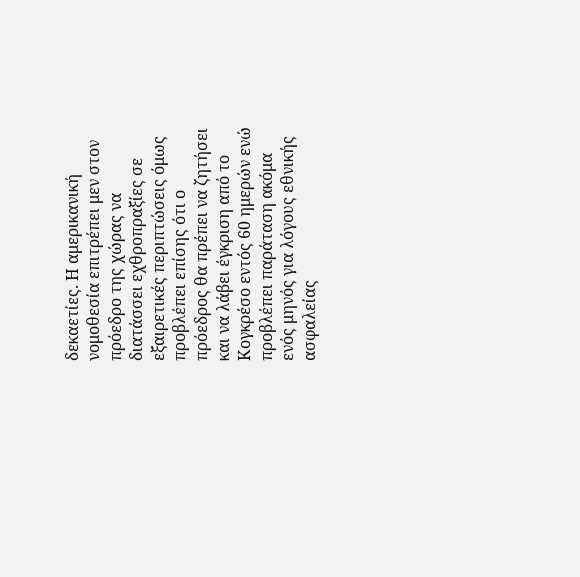δεκαετίες. Η αμερικανική νομοθεσία επιτρέπει μεν στον πρόεδρο της χώρας να διατάσσει εχθροπραξίες σε εξαιρετικές περιπτώσεις όμως προβλέπει επίσης ότι ο πρόεδρος θα πρέπει να ζητήσει και να λάβει έγκριση από το Κογκρέσο εντός 60 ημερών ενώ προβλέπει παράταση ακόμα ενός μηνός για λόγους εθνικής ασφαλείας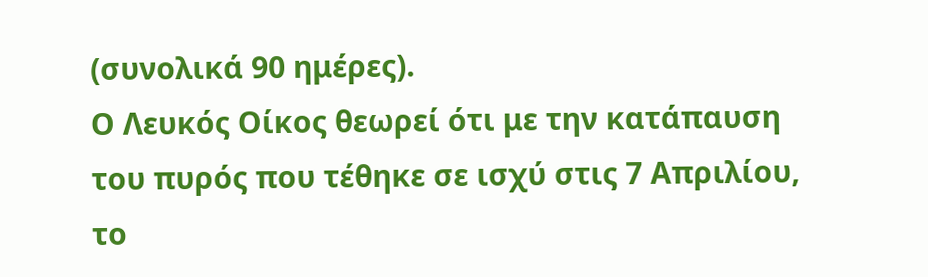(συνολικά 90 ημέρες).
Ο Λευκός Οίκος θεωρεί ότι με την κατάπαυση του πυρός που τέθηκε σε ισχύ στις 7 Απριλίου, το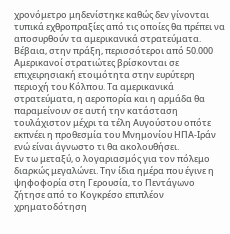χρονόμετρο μηδενίστηκε καθώς δεν γίνονται τυπικά εχθροπραξίες από τις οποίες θα πρέπει να αποσυρθούν τα αμερικανικά στρατεύματα. Βέβαια, στην πράξη, περισσότεροι από 50.000 Αμερικανοί στρατιώτες βρίσκονται σε επιχειρησιακή ετοιμότητα στην ευρύτερη περιοχή του Κόλπου. Τα αμερικανικά στρατεύματα, η αεροπορία και η αρμάδα θα παραμείνουν σε αυτή την κατάσταση τουλάχιστον μέχρι τα τέλη Αυγούστου οπότε εκπνέει η προθεσμία του Μνημονίου ΗΠΑ-Ιράν ενώ είναι άγνωστο τι θα ακολουθήσει.
Εν τω μεταξύ, ο λογαριασμός για τον πόλεμο διαρκώς μεγαλώνει. Την ίδια ημέρα που έγινε η ψηφοφορία στη Γερουσία, το Πεντάγωνο ζήτησε από το Κογκρέσο επιπλέον χρηματοδότηση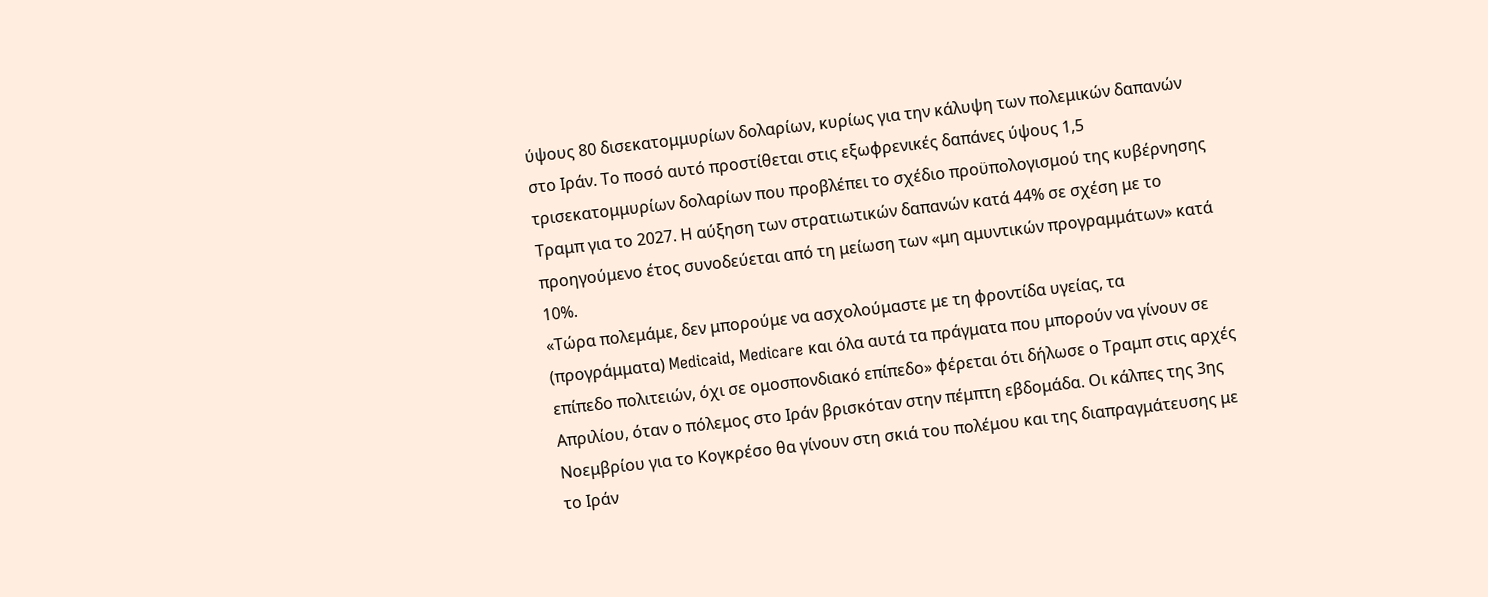ύψους 80 δισεκατομμυρίων δολαρίων, κυρίως για την κάλυψη των πολεμικών δαπανών στο Ιράν. Το ποσό αυτό προστίθεται στις εξωφρενικές δαπάνες ύψους 1,5 τρισεκατομμυρίων δολαρίων που προβλέπει το σχέδιο προϋπολογισμού της κυβέρνησης Τραμπ για το 2027. Η αύξηση των στρατιωτικών δαπανών κατά 44% σε σχέση με το προηγούμενο έτος συνοδεύεται από τη μείωση των «μη αμυντικών προγραμμάτων» κατά 10%.
«Τώρα πολεμάμε, δεν μπορούμε να ασχολούμαστε με τη φροντίδα υγείας, τα (προγράμματα) Medicaid, Medicare και όλα αυτά τα πράγματα που μπορούν να γίνουν σε επίπεδο πολιτειών, όχι σε ομοσπονδιακό επίπεδο» φέρεται ότι δήλωσε ο Τραμπ στις αρχές Απριλίου, όταν ο πόλεμος στο Ιράν βρισκόταν στην πέμπτη εβδομάδα. Οι κάλπες της 3ης Νοεμβρίου για το Κογκρέσο θα γίνουν στη σκιά του πολέμου και της διαπραγμάτευσης με το Ιράν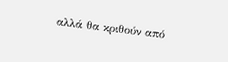αλλά θα κριθούν από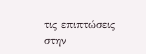τις επιπτώσεις στην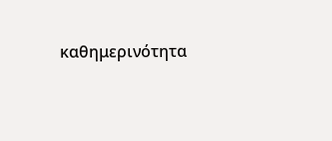καθημερινότητα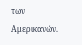των Αμερικανών.